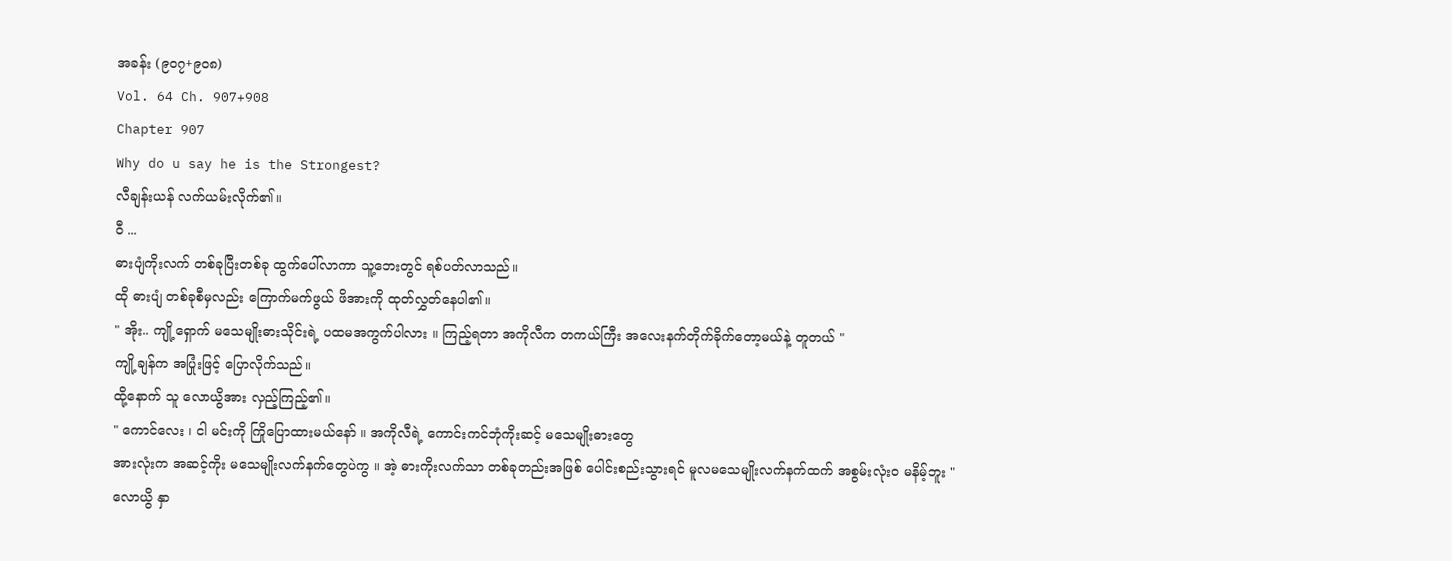အခန်း (၉၀၇+၉၀၈)
Vol. 64 Ch. 907+908
Chapter 907
Why do u say he is the Strongest?
လီချန်းယန် လက်ယမ်းလိုက်၏။
ဝီ ...
ဓားပျံကိုးလက် တစ်ခုပြီးတစ်ခု ထွက်ပေါ်လာကာ သူ့ဘေးတွင် ရစ်ပတ်လာသည်။
ထို ဓားပျံ တစ်ခုစီမှလည်း ကြောက်မက်ဖွယ် ဖိအားကို ထုတ်လွှတ်နေပါ၏။
" အိုး.. ကျို့ရှောက် မသေမျိုးဓားသိုင်းရဲ့ ပထမအကွက်ပါလား ။ ကြည့်ရတာ အကိုလီက တကယ်ကြီး အလေးနက်တိုက်ခိုက်တော့မယ်နဲ့ တူတယ် "
ကျို့ချန်က အပြုံးဖြင့် ပြောလိုက်သည်။
ထို့နောက် သူ လောယွိအား လှည့်ကြည့်၏။
" ကောင်လေး ၊ ငါ မင်းကို ကြိုပြောထားမယ်နော် ။ အကိုလီရဲ့ ကောင်းကင်ဘုံကိုးဆင့် မသေမျိုးဓားတွေ
အားလုံးက အဆင့်ကိုး မသေမျိုးလက်နက်တွေပဲကွ ။ အဲ့ ဓားကိုးလက်သာ တစ်ခုတည်းအဖြစ် ပေါင်းစည်းသွားရင် မူလမသေမျိုးလက်နက်ထက် အစွမ်းလုံးဝ မနိမ့်ဘူး "
လောယွိ နှာ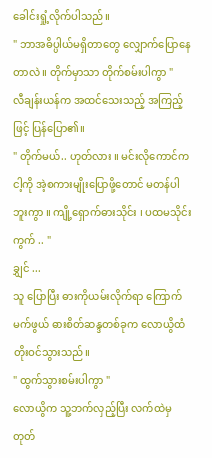ခေါင်းရှုံ့လိုက်ပါသည်။
" ဘာအဓိပ္ပါယ်မရှိတာတွေ လျှောက်ပြောနေတာလဲ ။ တိုက်မှာသာ တိုက်စမ်းပါကွာ "
လီချန်းယန်က အထင်သေးသည့် အကြည့်ဖြင့် ပြန်ပြော၏။
" တိုက်မယ်.. ဟုတ်လား ။ မင်းလိုကောင်က ငါ့ကို အဲ့စကားမျိုးပြောဖို့တောင် မတန်ပါဘူးကွာ ။ ကျို့ရှောက်ဓားသိုင်း ၊ ပထမသိုင်းကွက် .. "
ချွှင် ...
သူ ပြောပြီး ဓားကိုယမ်းလိုက်ရာ ကြောက်မက်ဖွယ် ဓားစိတ်ဆန္ဒတစ်ခုက လောယွိထံ တိုးဝင်သွားသည်။
" ထွက်သွားစမ်းပါကွာ "
လောယွိက သူ့ဘက်လှည့်ပြီး လက်ထဲမှ
တုတ်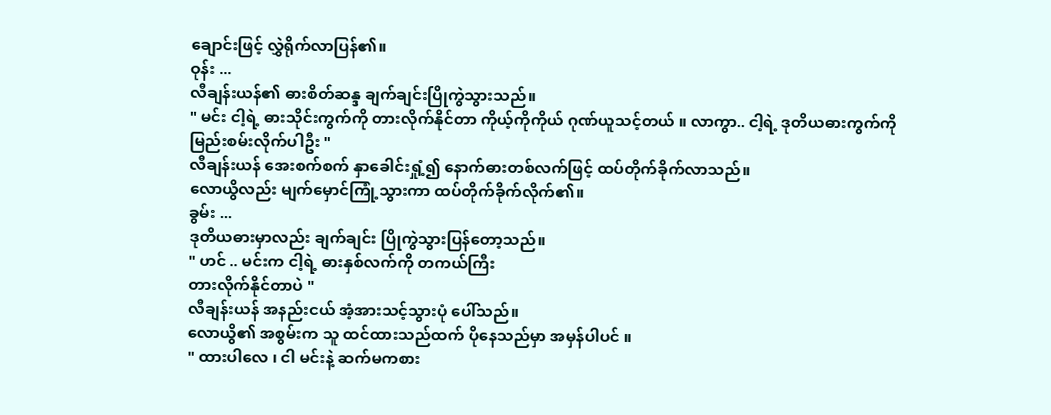ချောင်းဖြင့် လွှဲရိုက်လာပြန်၏။
ဝုန်း ...
လီချန်းယန်၏ ဓားစိတ်ဆန္ဒ ချက်ချင်းပြိုကွဲသွားသည်။
" မင်း ငါ့ရဲ့ ဓားသိုင်းကွက်ကို တားလိုက်နိုင်တာ ကိုယ့်ကိုကိုယ် ဂုဏ်ယူသင့်တယ် ။ လာကွာ.. ငါ့ရဲ့ ဒုတိယဓားကွက်ကို မြည်းစမ်းလိုက်ပါဦး "
လီချန်းယန် အေးစက်စက် နှာခေါင်းရှုံ့၍ နောက်ဓားတစ်လက်ဖြင့် ထပ်တိုက်ခိုက်လာသည်။
လောယွိလည်း မျက်မှောင်ကြုံ့သွားကာ ထပ်တိုက်ခိုက်လိုက်၏။
ခွမ်း ...
ဒုတိယဓားမှာလည်း ချက်ချင်း ပြိုကွဲသွားပြန်တော့သည်။
" ဟင် .. မင်းက ငါ့ရဲ့ ဓားနှစ်လက်ကို တကယ်ကြီး
တားလိုက်နိုင်တာပဲ "
လီချန်းယန် အနည်းငယ် အံ့အားသင့်သွားပုံ ပေါ်သည်။
လောယွိ၏ အစွမ်းက သူ ထင်ထားသည်ထက် ပိုနေသည်မှာ အမှန်ပါပင် ။
" ထားပါလေ ၊ ငါ မင်းနဲ့ ဆက်မကစား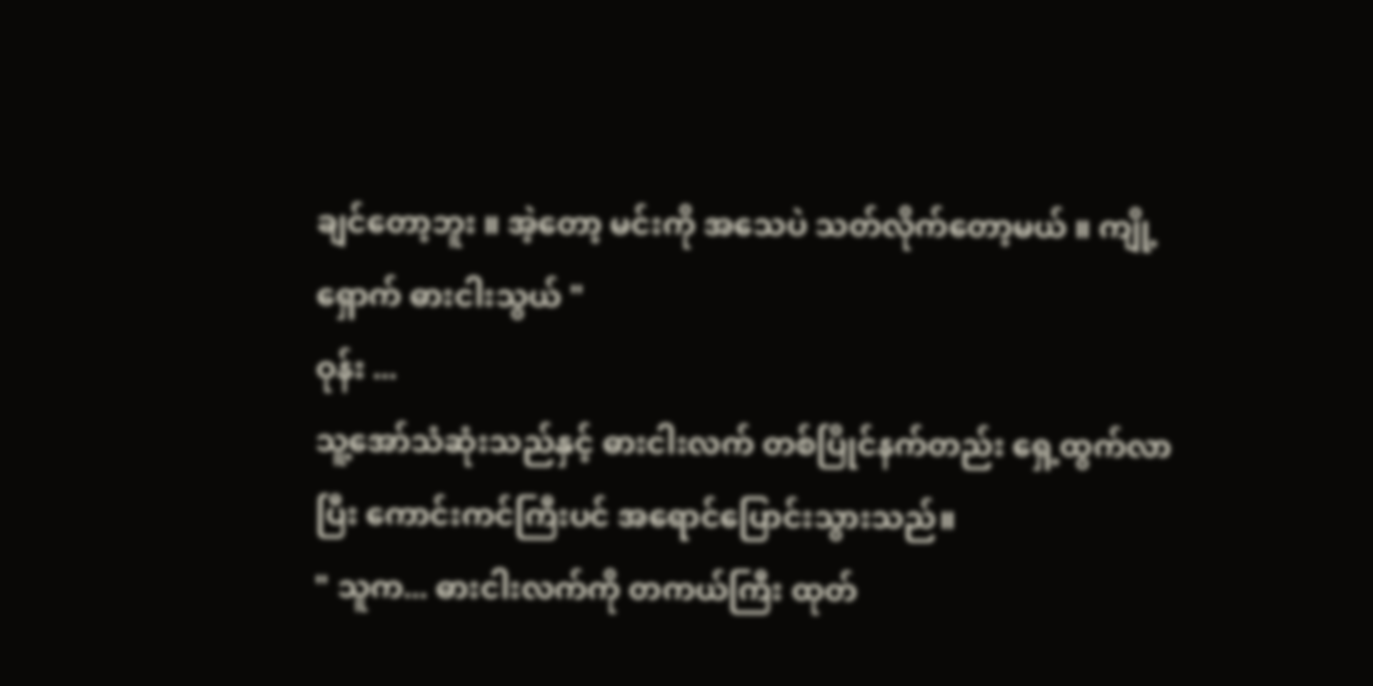ချင်တော့ဘူး ။ အဲ့တော့ မင်းကို အသေပဲ သတ်လိုက်တော့မယ် ။ ကျို့ရှောက် ဓားငါးသွယ် "
ဝုန်း ...
သူ့အော်သံဆုံးသည်နှင့် ဓားငါးလက် တစ်ပြိုင်နက်တည်း ရှေ့ထွက်လာပြီး ကောင်းကင်ကြီးပင် အရောင်ပြောင်းသွားသည်။
" သူက... ဓားငါးလက်ကို တကယ်ကြီး ထုတ်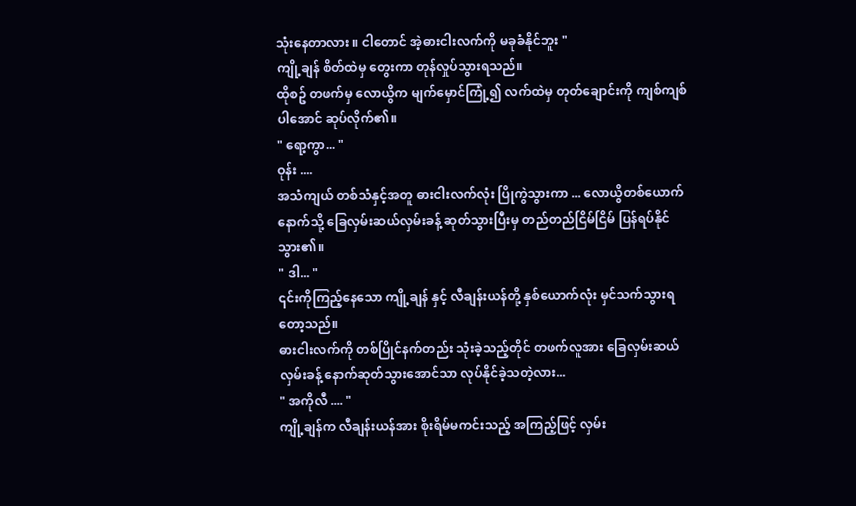သုံးနေတာလား ။ ငါတောင် အဲ့ဓားငါးလက်ကို မခုခံနိုင်ဘူး "
ကျို့ချန် စိတ်ထဲမှ တွေးကာ တုန်လှုပ်သွားရသည်။
ထိုစဥ် တဖက်မှ လောယွိက မျက်မှောင်ကြုံ့၍ လက်ထဲမှ တုတ်ချောင်းကို ကျစ်ကျစ်ပါအောင် ဆုပ်လိုက်၏။
" ရော့ကွာ... "
ဝုန်း ....
အသံကျယ် တစ်သံနှင့်အတူ ဓားငါးလက်လုံး ပြိုကွဲသွားကာ ... လောယွိတစ်ယောက် နောက်သို့ ခြေလှမ်းဆယ်လှမ်းခန့် ဆုတ်သွားပြီးမှ တည်တည်ငြိမ်ငြိမ် ပြန်ရပ်နိုင်သွား၏။
" ဒါ... "
၎င်းကိုကြည့်နေသော ကျို့ချန် နှင့် လီချန်းယန်တို့ နှစ်ယောက်လုံး မှင်သက်သွားရတော့သည်။
ဓားငါးလက်ကို တစ်ပြိုင်နက်တည်း သုံးခဲ့သည့်တိုင် တဖက်လူအား ခြေလှမ်းဆယ်လှမ်းခန့် နောက်ဆုတ်သွားအောင်သာ လုပ်နိုင်ခဲ့သတဲ့လား...
" အကိုလီ .... "
ကျို့ချန်က လီချန်းယန်အား စိုးရိမ်မကင်းသည့် အကြည့်ဖြင့် လှမ်း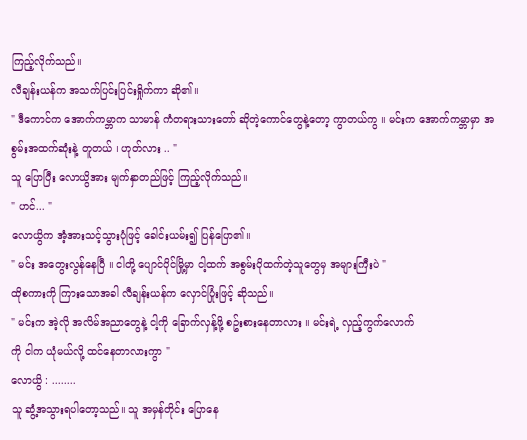ကြည့်လိုက်သည်။
လီချန်းယန်က အသက်ပြင်းပြင်းရှိုက်ကာ ဆို၏။
" ဒီကောင်က အောက်ကမ္ဘာက သာမာန် ကံတရားသားတော် ဆိုတဲ့ကောင်တွေနဲ့တော့ ကွာတယ်ကွ ။ မင်းက အောက်ကမ္ဘာမှာ အစွမ်းအထက်ဆုံးနဲ့ တူတယ် ၊ ဟုတ်လား .. "
သူ ပြောပြီး လောယွိအား မျက်နှာတည်ဖြင့် ကြည့်လိုက်သည်။
" ဟင်... "
လောယွိက အံ့အားသင့်သွားပုံဖြင့် ခေါင်းယမ်း၍ ပြန်ပြော၏။
" မင်း အတွေးလွန်နေပြီ ။ ငါတို့ ပျောင်ပိုင်မြို့မှာ ငါ့ထက် အစွမ်းပိုထက်တဲ့သူတွေမှ အများကြီးပဲ "
ထိုစကားကို ကြားသောအခါ လီချန်းယန်က လှောင်ပြုံးဖြင့် ဆိုသည်။
" မင်းက အဲ့လို အလိမ်အညာတွေနဲ့ ငါ့ကို ခြောက်လှန့်ဖို့ စဥ်းစားနေတာလား ။ မင်းရဲ့ လှည့်ကွက်လောက်
ကို ငါက ယုံမယ်လို့ ထင်နေတာလားကွာ "
လောယွိ : ........
သူ ဆွံ့အသွားရပါတော့သည်။ သူ အမှန်တိုင်း ပြောနေ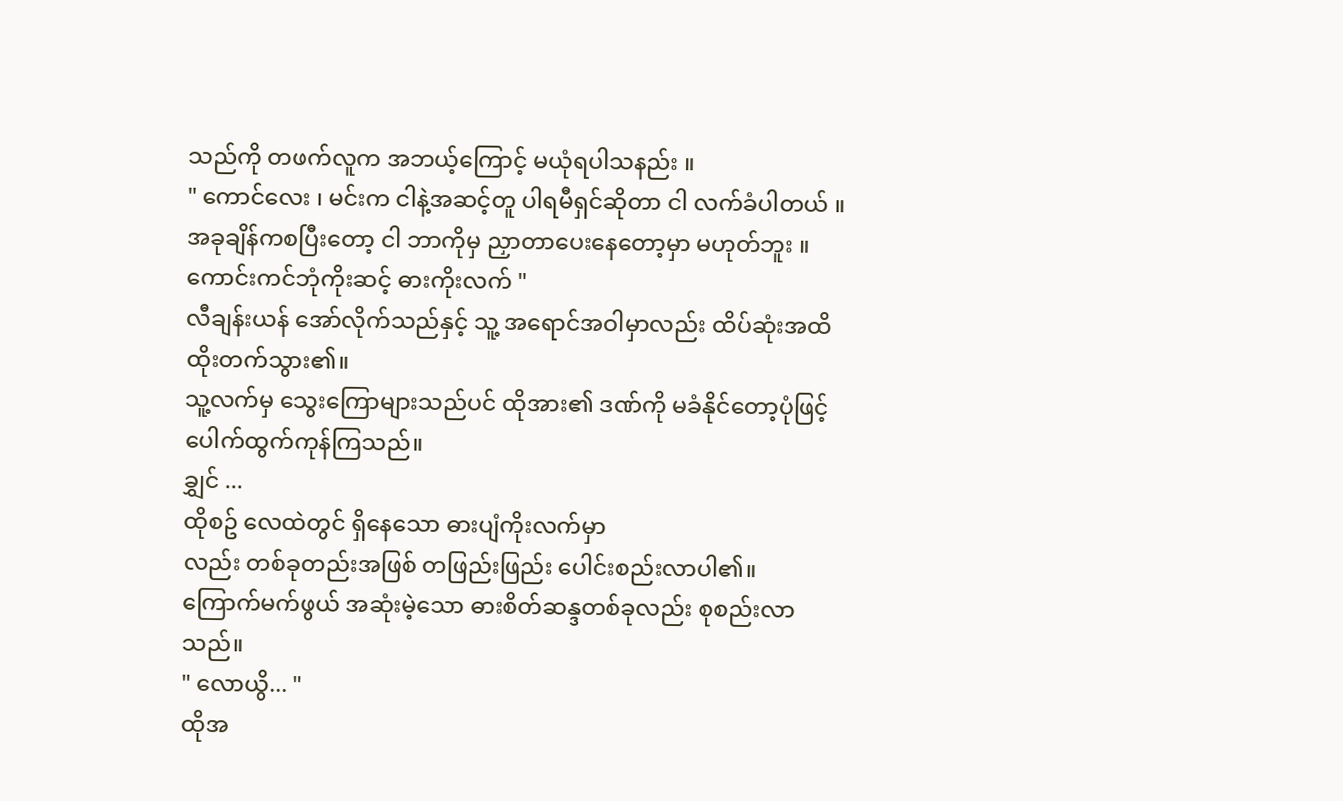သည်ကို တဖက်လူက အဘယ့်ကြောင့် မယုံရပါသနည်း ။
" ကောင်လေး ၊ မင်းက ငါနဲ့အဆင့်တူ ပါရမီရှင်ဆိုတာ ငါ လက်ခံပါတယ် ။ အခုချိန်ကစပြီးတော့ ငါ ဘာကိုမှ ညှာတာပေးနေတော့မှာ မဟုတ်ဘူး ။ ကောင်းကင်ဘုံကိုးဆင့် ဓားကိုးလက် "
လီချန်းယန် အော်လိုက်သည်နှင့် သူ့ အရောင်အဝါမှာလည်း ထိပ်ဆုံးအထိ ထိုးတက်သွား၏။
သူ့လက်မှ သွေးကြောများသည်ပင် ထိုအား၏ ဒဏ်ကို မခံနိုင်တော့ပုံဖြင့် ပေါက်ထွက်ကုန်ကြသည်။
ချွှင် ...
ထိုစဥ် လေထဲတွင် ရှိနေသော ဓားပျံကိုးလက်မှာ
လည်း တစ်ခုတည်းအဖြစ် တဖြည်းဖြည်း ပေါင်းစည်းလာပါ၏။
ကြောက်မက်ဖွယ် အဆုံးမဲ့သော ဓားစိတ်ဆန္ဒတစ်ခုလည်း စုစည်းလာသည်။
" လောယွိ... "
ထိုအ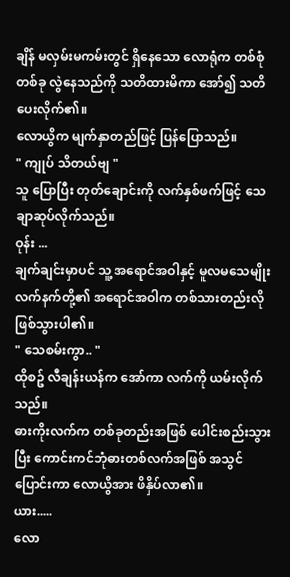ချိန် မလှမ်းမကမ်းတွင် ရှိနေသော လောရုံက တစ်စုံတစ်ခု လွဲနေသည်ကို သတိထားမိကာ အော်၍ သတိပေးလိုက်၏။
လောယွိက မျက်နှာတည်ဖြင့် ပြန်ပြောသည်။
" ကျုပ် သိတယ်ဗျ "
သူ ပြောပြီး တုတ်ချောင်းကို လက်နှစ်ဖက်ဖြင့် သေချာဆုပ်လိုက်သည်။
ဝုန်း ...
ချက်ချင်းမှာပင် သူ့ အရောင်အဝါနှင့် မူလမသေမျိုးလက်နက်တို့၏ အရောင်အဝါက တစ်သားတည်းလို ဖြစ်သွားပါ၏။
" သေစမ်းကွာ.. "
ထိုစဥ် လီချန်းယန်က အော်ကာ လက်ကို ယမ်းလိုက်သည်။
ဓားကိုးလက်က တစ်ခုတည်းအဖြစ် ပေါင်းစည်းသွားပြီး ကောင်းကင်ဘုံဓားတစ်လက်အဖြစ် အသွင်ပြောင်းကာ လောယွိအား ဖိနှိပ်လာ၏။
ယား.....
လော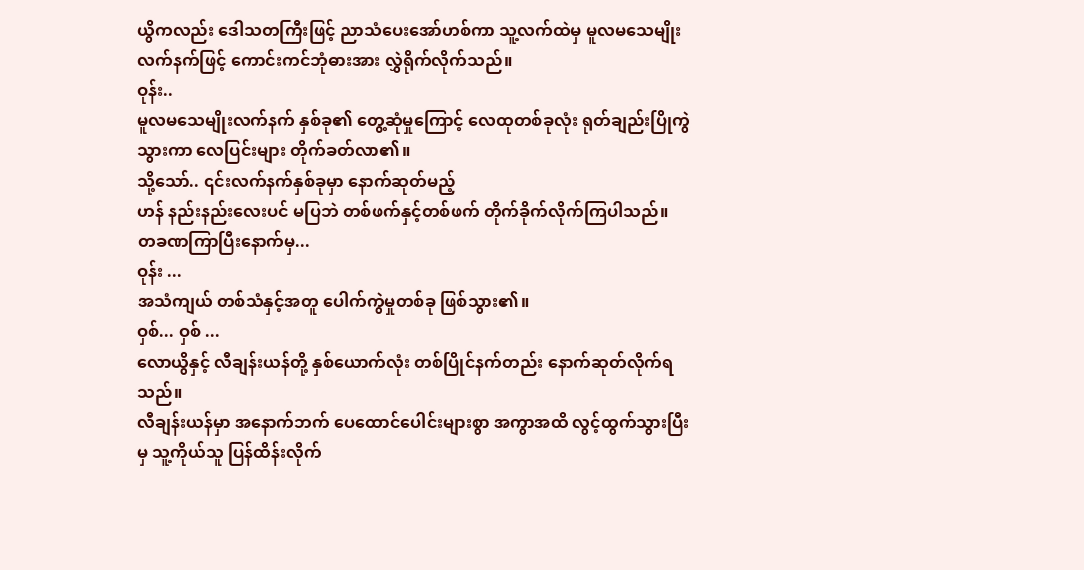ယွိကလည်း ဒေါသတကြီးဖြင့် ညာသံပေးအော်ဟစ်ကာ သူ့လက်ထဲမှ မူလမသေမျိုးလက်နက်ဖြင့် ကောင်းကင်ဘုံဓားအား လွှဲရိုက်လိုက်သည်။
ဝုန်း..
မူလမသေမျိုးလက်နက် နှစ်ခု၏ တွေ့ဆုံမှုကြောင့် လေထုတစ်ခုလုံး ရုတ်ချည်းပြိုကွဲသွားကာ လေပြင်းများ တိုက်ခတ်လာ၏။
သို့သော်.. ၎င်းလက်နက်နှစ်ခုမှာ နောက်ဆုတ်မည့်
ဟန် နည်းနည်းလေးပင် မပြဘဲ တစ်ဖက်နှင့်တစ်ဖက် တိုက်ခိုက်လိုက်ကြပါသည်။
တခဏကြာပြီးနောက်မှ...
ဝုန်း ...
အသံကျယ် တစ်သံနှင့်အတူ ပေါက်ကွဲမှုတစ်ခု ဖြစ်သွား၏။
ဝှစ်... ဝှစ် ...
လောယွိနှင့် လီချန်းယန်တို့ နှစ်ယောက်လုံး တစ်ပြိုင်နက်တည်း နောက်ဆုတ်လိုက်ရသည်။
လီချန်းယန်မှာ အနောက်ဘက် ပေထောင်ပေါင်းများစွာ အကွာအထိ လွင့်ထွက်သွားပြီးမှ သူ့ကိုယ်သူ ပြန်ထိန်းလိုက်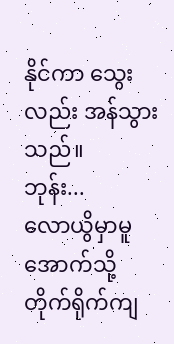နိုင်ကာ သွေးလည်း အန်သွားသည်။
ဘုန်း...
လောယွိမှာမူ အောက်သို့ တိုက်ရိုက်ကျ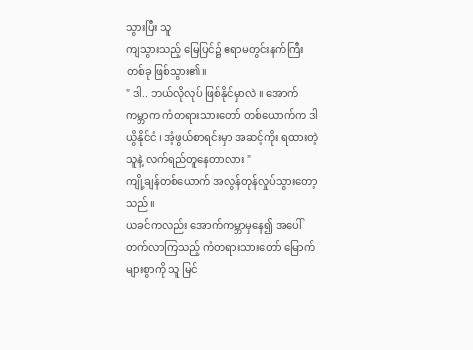သွားပြီး သူ
ကျသွားသည့် မြေပြင်၌ ဧရာမတွင်းနက်ကြီးတစ်ခု ဖြစ်သွား၏။
" ဒါ.. ဘယ်လိုလုပ် ဖြစ်နိုင်မှာလဲ ။ အောက်ကမ္ဘာက ကံတရားသားတော် တစ်ယောက်က ဒါယွိနိုင်ငံ ၊ အံ့ဖွယ်စာရင်းမှာ အဆင့်ကိုး ရထားတဲ့သူနဲ့ လက်ရည်တူနေတာလား "
ကျို့ချန်တစ်ယောက် အလွန်တုန်လှုပ်သွားတော့သည်။
ယခင်ကလည်း အောက်ကမ္ဘာမှနေ၍ အပေါ်တက်လာကြသည့် ကံတရားသားတော် မြောက်များစွာကို သူ မြင်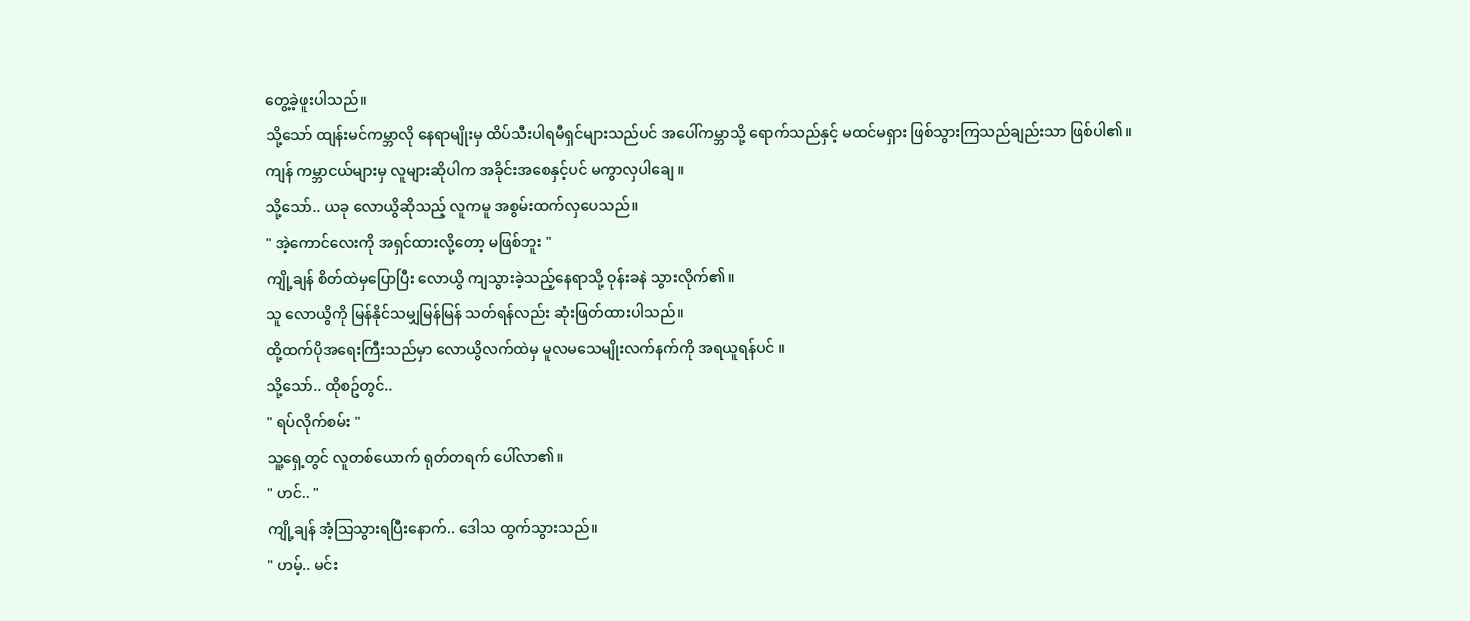တွေ့ခဲ့ဖူးပါသည်။
သို့သော် ထျန်းမင်ကမ္ဘာလို နေရာမျိုးမှ ထိပ်သီးပါရမီရှင်များသည်ပင် အပေါ်ကမ္ဘာသို့ ရောက်သည်နှင့် မထင်မရှား ဖြစ်သွားကြသည်ချည်းသာ ဖြစ်ပါ၏။
ကျန် ကမ္ဘာငယ်များမှ လူများဆိုပါက အခိုင်းအစေနှင့်ပင် မကွာလှပါချေ ။
သို့သော်.. ယခု လောယွိဆိုသည့် လူကမူ အစွမ်းထက်လှပေသည်။
" အဲ့ကောင်လေးကို အရှင်ထားလို့တော့ မဖြစ်ဘူး "
ကျို့ချန် စိတ်ထဲမှပြောပြီး လောယွိ ကျသွားခဲ့သည့်နေရာသို့ ဝုန်းခနဲ သွားလိုက်၏။
သူ လောယွိကို မြန်နိုင်သမျှမြန်မြန် သတ်ရန်လည်း ဆုံးဖြတ်ထားပါသည်။
ထို့ထက်ပိုအရေးကြီးသည်မှာ လောယွိလက်ထဲမှ မူလမသေမျိုးလက်နက်ကို အရယူရန်ပင် ။
သို့သော်.. ထိုစဥ်တွင်..
" ရပ်လိုက်စမ်း "
သူ့ရှေ့တွင် လူတစ်ယောက် ရုတ်တရက် ပေါ်လာ၏။
" ဟင်.. "
ကျို့ချန် အံ့သြသွားရပြီးနောက်.. ဒေါသ ထွက်သွားသည်။
" ဟမ့်.. မင်း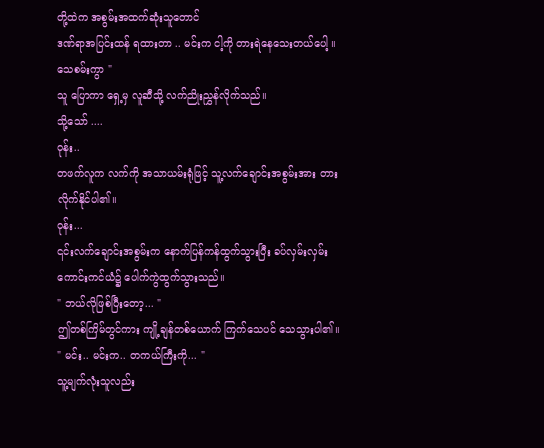တို့ထဲက အစွမ်းအထက်ဆုံးသူတောင်
ဒဏ်ရာအပြင်းထန် ရထားတာ .. မင်းက ငါ့ကို တားရဲနေသေးတယ်ပေါ့ ။ သေစမ်းကွာ "
သူ ပြောကာ ရှေ့မှ လူဆီသို့ လက်ညိုးညွှန်လိုက်သည်။
သို့သော် ....
ဝုန်း..
တဖက်လူက လက်ကို အသာယမ်းရုံဖြင့် သူ့လက်ချောင်းအစွမ်းအား တားလိုက်နိုင်ပါ၏။
ဝုန်း...
၎င်းလက်ချောင်းအစွမ်းက နောက်ပြန်ကန်ထွက်သွားပြီး ခပ်လှမ်းလှမ်း ကောင်းကင်ယံ၌ ပေါက်ကွဲထွက်သွားသည်။
" ဘယ်လိုဖြစ်ပြီးတော့... "
ဤတစ်ကြိမ်တွင်ကား ကျို့ချန်တစ်ယောက် ကြက်သေပင် သေသွားပါ၏။
" မင်း.. မင်းက.. တကယ်ကြီးကို... "
သူ့မျက်လုံးသူလည်း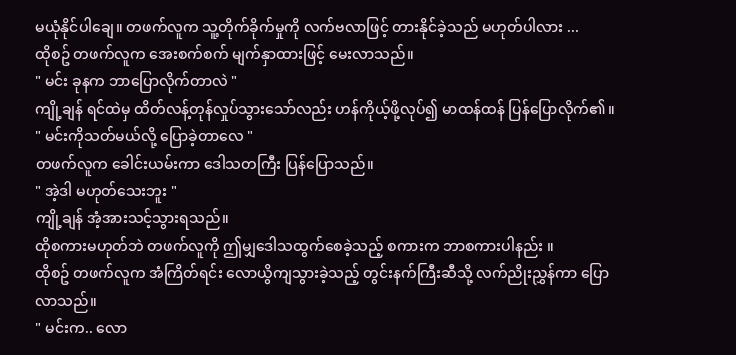မယုံနိုင်ပါချေ။ တဖက်လူက သူ့တိုက်ခိုက်မှုကို လက်ဗလာဖြင့် တားနိုင်ခဲ့သည် မဟုတ်ပါလား ...
ထိုစဥ် တဖက်လူက အေးစက်စက် မျက်နှာထားဖြင့် မေးလာသည်။
" မင်း ခုနက ဘာပြောလိုက်တာလဲ "
ကျို့ချန် ရင်ထဲမှ ထိတ်လန့်တုန်လှုပ်သွားသော်လည်း ဟန်ကိုယ့်ဖို့လုပ်၍ မာထန်ထန် ပြန်ပြောလိုက်၏။
" မင်းကိုသတ်မယ်လို့ ပြောခဲ့တာလေ "
တဖက်လူက ခေါင်းယမ်းကာ ဒေါသတကြီး ပြန်ပြောသည်။
" အဲ့ဒါ မဟုတ်သေးဘူး "
ကျို့ချန် အံ့အားသင့်သွားရသည်။
ထိုစကားမဟုတ်ဘဲ တဖက်လူကို ဤမျှဒေါသထွက်စေခဲ့သည့် စကားက ဘာစကားပါနည်း ။
ထိုစဥ် တဖက်လူက အံကြိတ်ရင်း လောယွိကျသွားခဲ့သည့် တွင်းနက်ကြီးဆီသို့ လက်ညိုးညွှန်ကာ ပြောလာသည်။
" မင်းက.. လော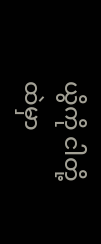ယွိကို ငါတို့ထဲမှာ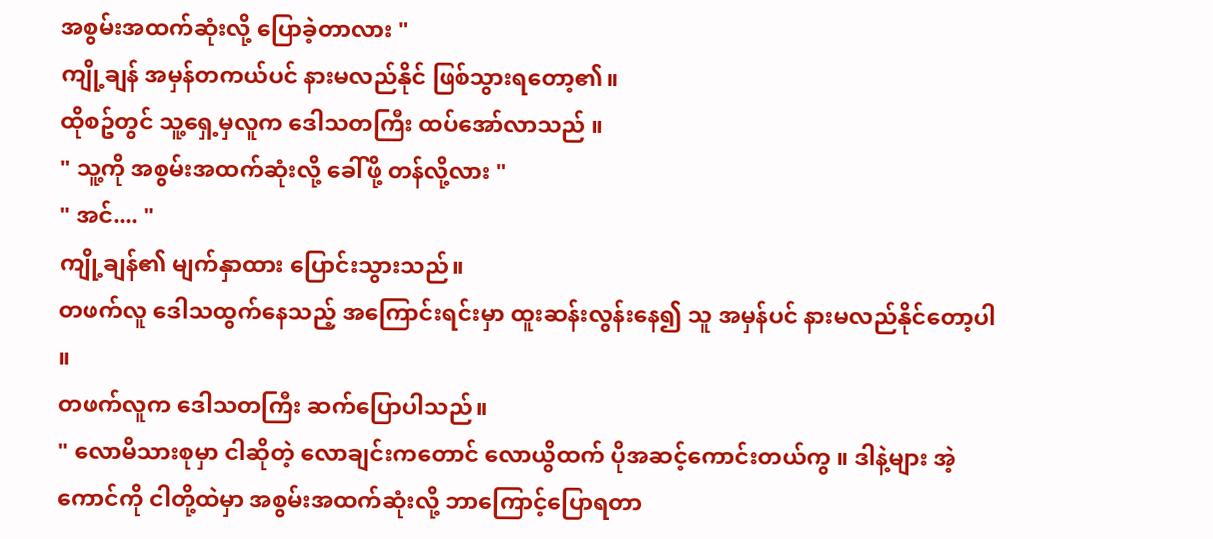အစွမ်းအထက်ဆုံးလို့ ပြောခဲ့တာလား "
ကျို့ချန် အမှန်တကယ်ပင် နားမလည်နိုင် ဖြစ်သွားရတော့၏။
ထိုစဥ်တွင် သူ့ရှေ့မှလူက ဒေါသတကြီး ထပ်အော်လာသည် ။
" သူ့ကို အစွမ်းအထက်ဆုံးလို့ ခေါ်ဖို့ တန်လို့လား "
" အင်.... "
ကျို့ချန်၏ မျက်နှာထား ပြောင်းသွားသည်။
တဖက်လူ ဒေါသထွက်နေသည့် အကြောင်းရင်းမှာ ထူးဆန်းလွန်းနေ၍ သူ အမှန်ပင် နားမလည်နိုင်တော့ပါ ။
တဖက်လူက ဒေါသတကြီး ဆက်ပြောပါသည်။
" လောမိသားစုမှာ ငါဆိုတဲ့ လောချင်းကတောင် လောယွိထက် ပိုအဆင့်ကောင်းတယ်ကွ ။ ဒါနဲ့များ အဲ့ကောင်ကို ငါတို့ထဲမှာ အစွမ်းအထက်ဆုံးလို့ ဘာကြောင့်ပြောရတာ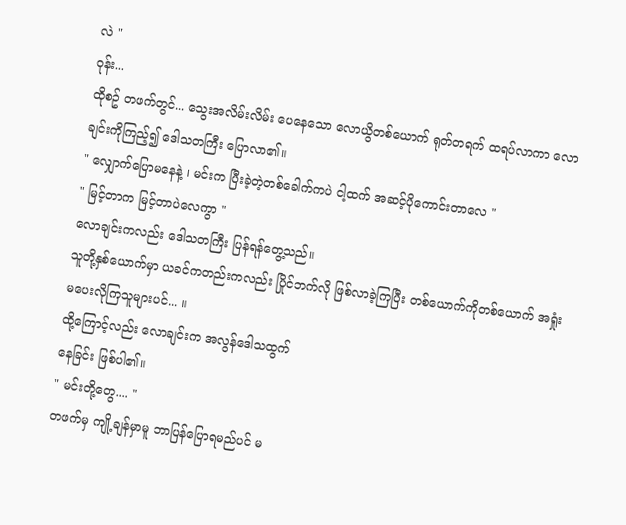လဲ "
ဝုန်း...
ထိုစဥ် တဖက်တွင်... သွေးအလိမ်းလိမ်း ပေနေသော လောယွိတစ်ယောက် ရုတ်တရက် ထရပ်လာကာ လောချင်းကိုကြည့်၍ ဒေါသတကြီး ပြောလာ၏။
" လျှောက်ပြောမနေနဲ့ ၊ မင်းက ပြီးခဲ့တဲ့တစ်ခေါက်ကပဲ ငါ့ထက် အဆင့်ပိုကောင်းတာလေ "
" မြင့်တာက မြင့်တာပဲလေကွာ "
လောချင်းကလည်း ဒေါသတကြီး ပြန်ရန်တွေ့သည်။
သူတို့နှစ်ယောက်မှာ ယခင်ကတည်းကလည်း ပြိုင်ဘက်လို ဖြစ်လာခဲ့ကြပြီး တစ်ယောက်ကိုတစ်ယောက် အရှုံးမပေးလိုကြသူများပင်... ။
ထို့ကြောင့်လည်း လောချင်းက အလွန်ဒေါသထွက်
နေခြင်း ဖြစ်ပါ၏။
" မင်းတို့တွေ.... "
တဖက်မှ ကျို့ချန်မှာမူ ဘာပြန်ပြောရမည်ပင် မ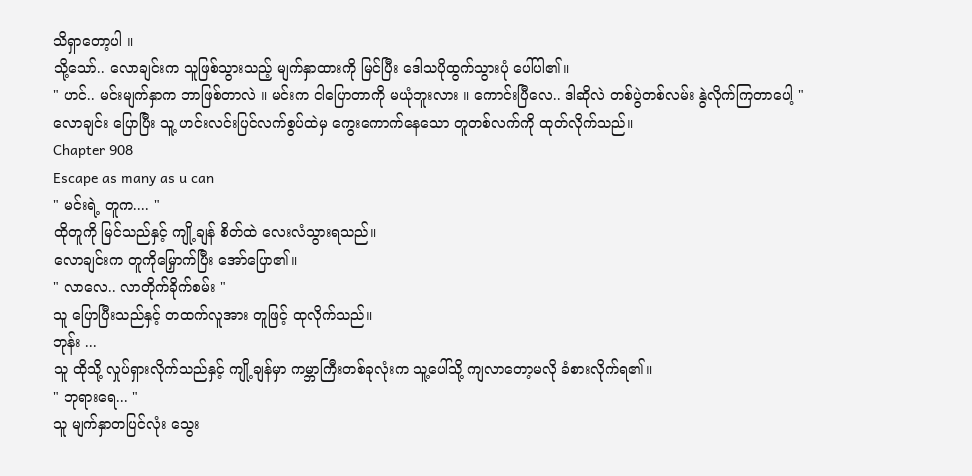သိရှာတော့ပါ ။
သို့သော်.. လောချင်းက သူဖြစ်သွားသည့် မျက်နှာထားကို မြင်ပြီး ဒေါသပိုထွက်သွားပုံ ပေါ်ပါ၏။
" ဟင်.. မင်းမျက်နှာက ဘာဖြစ်တာလဲ ။ မင်းက ငါပြောတာကို မယုံဘူးလား ။ ကောင်းပြီလေ.. ဒါဆိုလဲ တစ်ပွဲတစ်လမ်း နွဲလိုက်ကြတာပေါ့ "
လောချင်း ပြောပြီး သူ့ ဟင်းလင်းပြင်လက်စွပ်ထဲမှ ကွေးကောက်နေသော တူတစ်လက်ကို ထုတ်လိုက်သည်။
Chapter 908
Escape as many as u can
" မင်းရဲ့ တူက.... "
ထိုတူကို မြင်သည်နှင့် ကျို့ချန် စိတ်ထဲ လေးလံသွားရသည်။
လောချင်းက တူကိုမြှောက်ပြီး အော်ပြော၏။
" လာလေ.. လာတိုက်ခိုက်စမ်း "
သူ ပြောပြီးသည်နှင့် တထက်လူအား တူဖြင့် ထုလိုက်သည်။
ဘုန်း ...
သူ ထိုသို့ လှုပ်ရှားလိုက်သည်နှင့် ကျို့ချန်မှာ ကမ္ဘာကြီးတစ်ခုလုံးက သူ့ပေါ်သို့ ကျလာတော့မလို ခံစားလိုက်ရ၏။
" ဘုရားရေ... "
သူ မျက်နှာတပြင်လုံး သွေး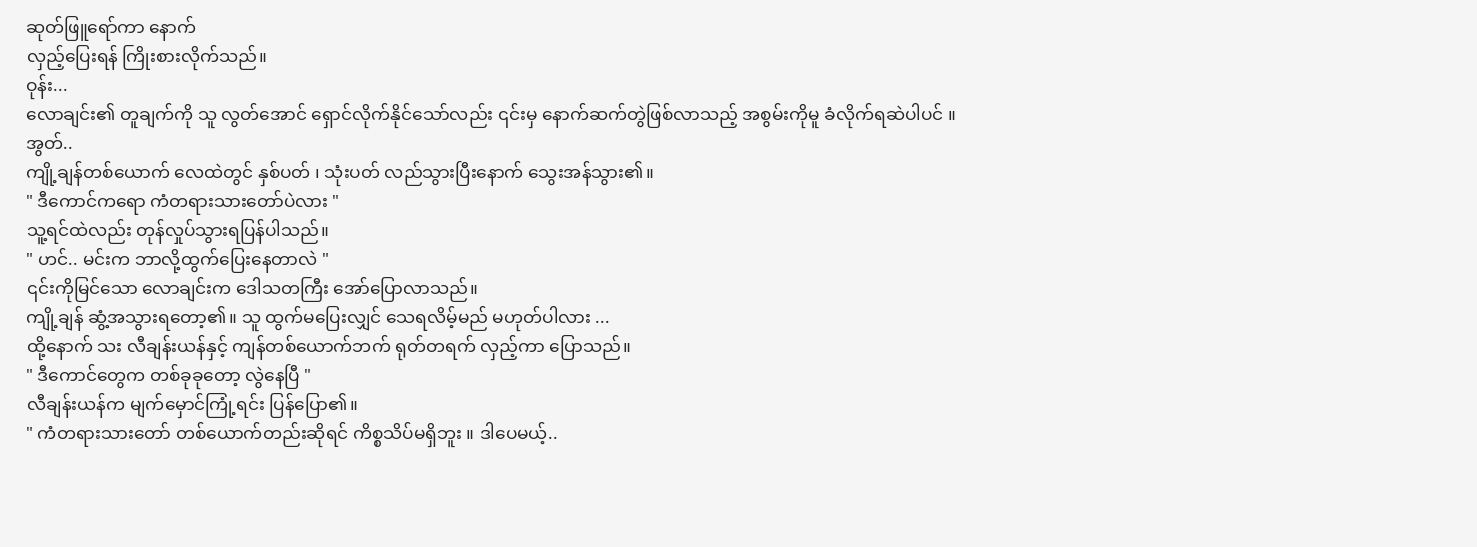ဆုတ်ဖြူရော်ကာ နောက်
လှည့်ပြေးရန် ကြိုးစားလိုက်သည်။
ဝုန်း...
လောချင်း၏ တူချက်ကို သူ လွတ်အောင် ရှောင်လိုက်နိုင်သော်လည်း ၎င်းမှ နောက်ဆက်တွဲဖြစ်လာသည့် အစွမ်းကိုမူ ခံလိုက်ရဆဲပါပင် ။
အွတ်..
ကျို့ချန်တစ်ယောက် လေထဲတွင် နှစ်ပတ် ၊ သုံးပတ် လည်သွားပြီးနောက် သွေးအန်သွား၏။
" ဒီကောင်ကရော ကံတရားသားတော်ပဲလား "
သူ့ရင်ထဲလည်း တုန်လှုပ်သွားရပြန်ပါသည်။
" ဟင်.. မင်းက ဘာလို့ထွက်ပြေးနေတာလဲ "
၎င်းကိုမြင်သော လောချင်းက ဒေါသတကြီး အော်ပြောလာသည်။
ကျို့ချန် ဆွံ့အသွားရတော့၏။ သူ ထွက်မပြေးလျှင် သေရလိမ့်မည် မဟုတ်ပါလား ...
ထို့နောက် သး လီချန်းယန်နှင့် ကျန်တစ်ယောက်ဘက် ရုတ်တရက် လှည့်ကာ ပြောသည်။
" ဒီကောင်တွေက တစ်ခုခုတော့ လွဲနေပြီ "
လီချန်းယန်က မျက်မှောင်ကြုံ့ရင်း ပြန်ပြော၏။
" ကံတရားသားတော် တစ်ယောက်တည်းဆိုရင် ကိစ္စသိပ်မရှိဘူး ။ ဒါပေမယ့်..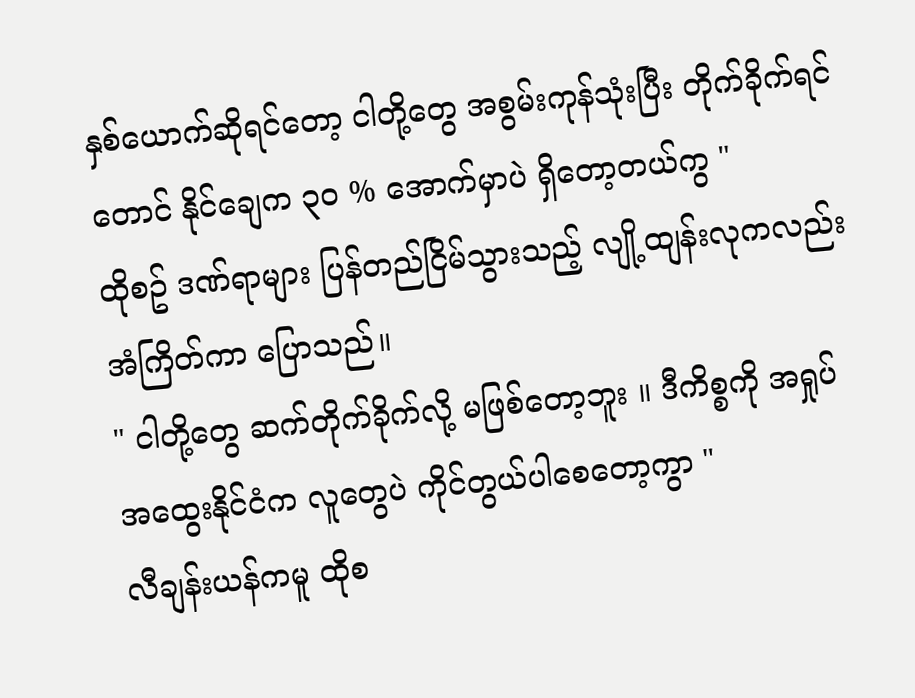နှစ်ယောက်ဆိုရင်တော့ ငါတို့တွေ အစွမ်းကုန်သုံးပြီး တိုက်ခိုက်ရင်တောင် နိုင်ချေက ၃၀ % အောက်မှာပဲ ရှိတော့တယ်ကွ "
ထိုစဥ် ဒဏ်ရာများ ပြန်တည်ငြိမ်သွားသည့် လျို့ထျန်းလုကလည်း အံကြိတ်ကာ ပြောသည်။
" ငါတို့တွေ ဆက်တိုက်ခိုက်လို့ မဖြစ်တော့ဘူး ။ ဒီကိစ္စကို အရှုပ်အထွေးနိုင်ငံက လူတွေပဲ ကိုင်တွယ်ပါစေတော့ကွာ "
လီချန်းယန်ကမူ ထိုစ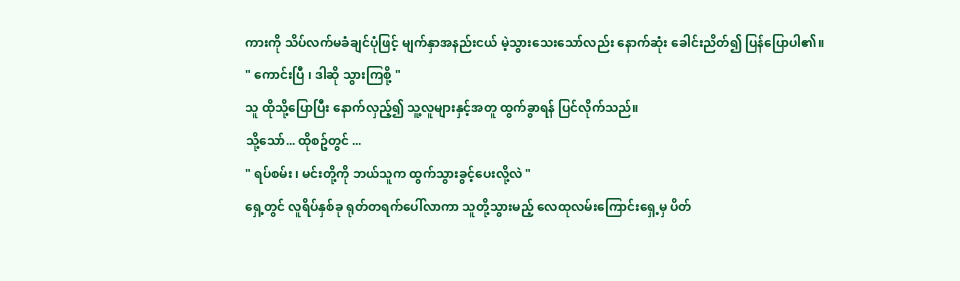ကားကို သိပ်လက်မခံချင်ပုံဖြင့် မျက်နှာအနည်းငယ် မဲ့သွားသေးသော်လည်း နောက်ဆုံး ခေါင်းညိတ်၍ ပြန်ပြောပါ၏။
" ကောင်းပြီ ၊ ဒါဆို သွားကြစို့ "
သူ ထိုသို့ပြောပြီး နောက်လှည့်၍ သူ့လူများနှင့်အတူ ထွက်ခွာရန် ပြင်လိုက်သည်။
သို့သော်... ထိုစဥ်တွင် ...
" ရပ်စမ်း ၊ မင်းတို့ကို ဘယ်သူက ထွက်သွားခွင့်ပေးလို့လဲ "
ရှေ့တွင် လူရိပ်နှစ်ခု ရုတ်တရက်ပေါ်လာကာ သူတို့သွားမည့် လေထုလမ်းကြောင်းရှေ့မှ ပိတ်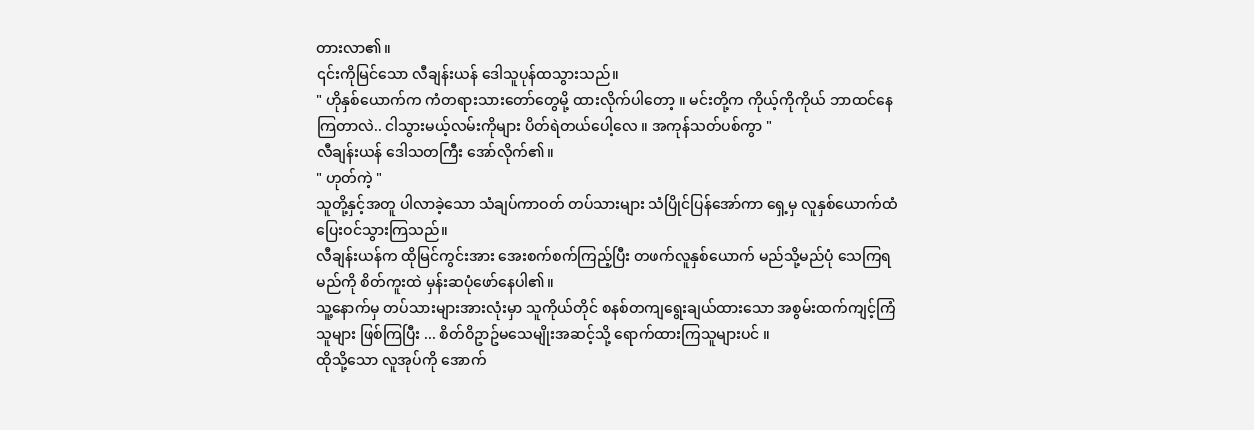တားလာ၏။
၎င်းကိုမြင်သော လီချန်းယန် ဒေါသူပုန်ထသွားသည်။
" ဟိုနှစ်ယောက်က ကံတရားသားတော်တွေမို့ ထားလိုက်ပါတော့ ။ မင်းတို့က ကိုယ့်ကိုကိုယ် ဘာထင်နေကြတာလဲ.. ငါသွားမယ့်လမ်းကိုများ ပိတ်ရဲတယ်ပေါ့လေ ။ အကုန်သတ်ပစ်ကွာ "
လီချန်းယန် ဒေါသတကြီး အော်လိုက်၏။
" ဟုတ်ကဲ့ "
သူတို့နှင့်အတူ ပါလာခဲ့သော သံချပ်ကာဝတ် တပ်သားများ သံပြိုင်ပြန်အော်ကာ ရှေ့မှ လူနှစ်ယောက်ထံ ပြေးဝင်သွားကြသည်။
လီချန်းယန်က ထိုမြင်ကွင်းအား အေးစက်စက်ကြည့်ပြီး တဖက်လူနှစ်ယောက် မည်သို့မည်ပုံ သေကြရမည်ကို စိတ်ကူးထဲ မှန်းဆပုံဖော်နေပါ၏။
သူ့နောက်မှ တပ်သားများအားလုံးမှာ သူကိုယ်တိုင် စနစ်တကျရွေးချယ်ထားသော အစွမ်းထက်ကျင့်ကြံသူများ ဖြစ်ကြပြီး ... စိတ်ဝိဥာဥ်မသေမျိုးအဆင့်သို့ ရောက်ထားကြသူများပင် ။
ထိုသို့သော လူအုပ်ကို အောက်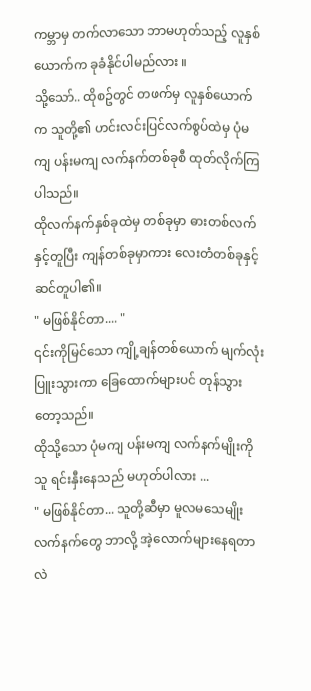ကမ္ဘာမှ တက်လာသော ဘာမဟုတ်သည့် လူနှစ်ယောက်က ခုခံနိုင်ပါမည်လား ။
သို့သော်.. ထိုစဥ်တွင် တဖက်မှ လူနှစ်ယောက်က သူတို့၏ ဟင်းလင်းပြင်လက်စွပ်ထဲမှ ပုံမကျ ပန်းမကျ လက်နက်တစ်ခုစီ ထုတ်လိုက်ကြပါသည်။
ထိုလက်နက်နှစ်ခုထဲမှ တစ်ခုမှာ ဓားတစ်လက်နှင့်တူပြီး ကျန်တစ်ခုမှာကား လေးတံတစ်ခုနှင့် ဆင်တူပါ၏။
" မဖြစ်နိုင်တာ.... "
၎င်းကိုမြင်သော ကျို့ချန်တစ်ယောက် မျက်လုံးပြူးသွားကာ ခြေထောက်များပင် တုန်သွားတော့သည်။
ထိုသို့သော ပုံမကျ ပန်းမကျ လက်နက်မျိုးကို သူ ရင်းနှီးနေသည် မဟုတ်ပါလား ...
" မဖြစ်နိုင်တာ... သူတို့ဆီမှာ မူလမသေမျိုးလက်နက်တွေ ဘာလို့ အဲ့လောက်များနေရတာလဲ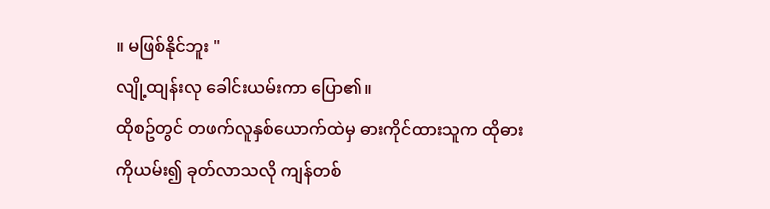။ မဖြစ်နိုင်ဘူး "
လျို့ထျန်းလု ခေါင်းယမ်းကာ ပြော၏။
ထိုစဥ်တွင် တဖက်လူနှစ်ယောက်ထဲမှ ဓားကိုင်ထားသူက ထိုဓားကိုယမ်း၍ ခုတ်လာသလို ကျန်တစ်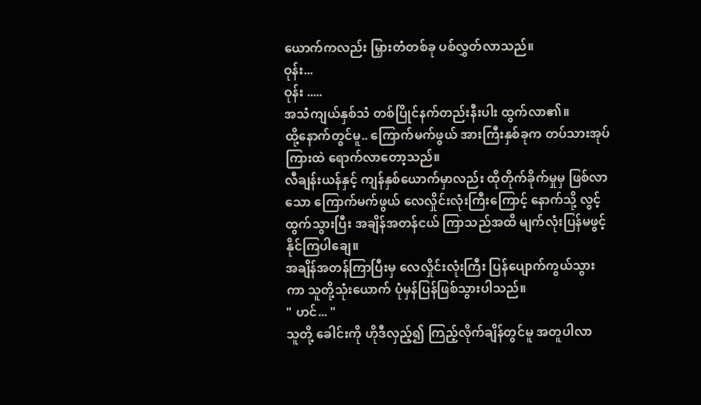ယောက်ကလည်း မြှားတံတစ်ခု ပစ်လွှတ်လာသည်။
ဝုန်း...
ဝုန်း .....
အသံကျယ်နှစ်သံ တစ်ပြိုင်နက်တည်းနီးပါး ထွက်လာ၏။
ထို့နောက်တွင်မူ.. ကြောက်မက်ဖွယ် အားကြီးနှစ်ခုက တပ်သားအုပ်ကြားထဲ ရောက်လာတော့သည်။
လီချန်းယန်နှင့် ကျန်နှစ်ယောက်မှာလည်း ထိုတိုက်ခိုက်မှုမှ ဖြစ်လာသော ကြောက်မက်ဖွယ် လေလှိုင်းလုံးကြီးကြောင့် နောက်သို့ လွင့်ထွက်သွားပြီး အချိန်အတန်ငယ် ကြာသည်အထိ မျက်လုံးပြန်မဖွင့်နိုင်ကြပါချေ။
အချိန်အတန်ကြာပြီးမှ လေလှိုင်းလုံးကြီး ပြန်ပျောက်ကွယ်သွားကာ သူတို့သုံးယောက် ပုံမှန်ပြန်ဖြစ်သွားပါသည်။
" ဟင်... "
သူတို့ ခေါင်းကို ဟိုဒီလှည့်၍ ကြည့်လိုက်ချိန်တွင်မူ အတူပါလာ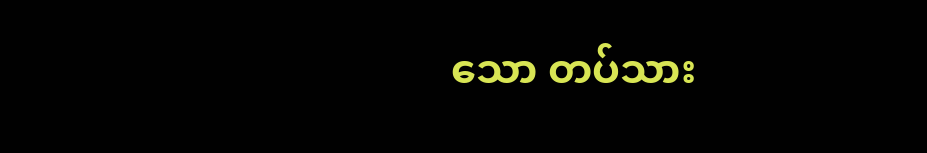သော တပ်သား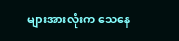များအားလုံးက သေနေ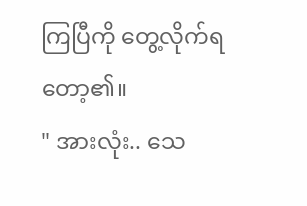ကြပြီကို တွေ့လိုက်ရတော့၏။
" အားလုံး.. သေ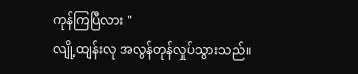ကုန်ကြပြီလား "
လျို့ထျန်းလု အလွန်တုန်လှုပ်သွားသည်။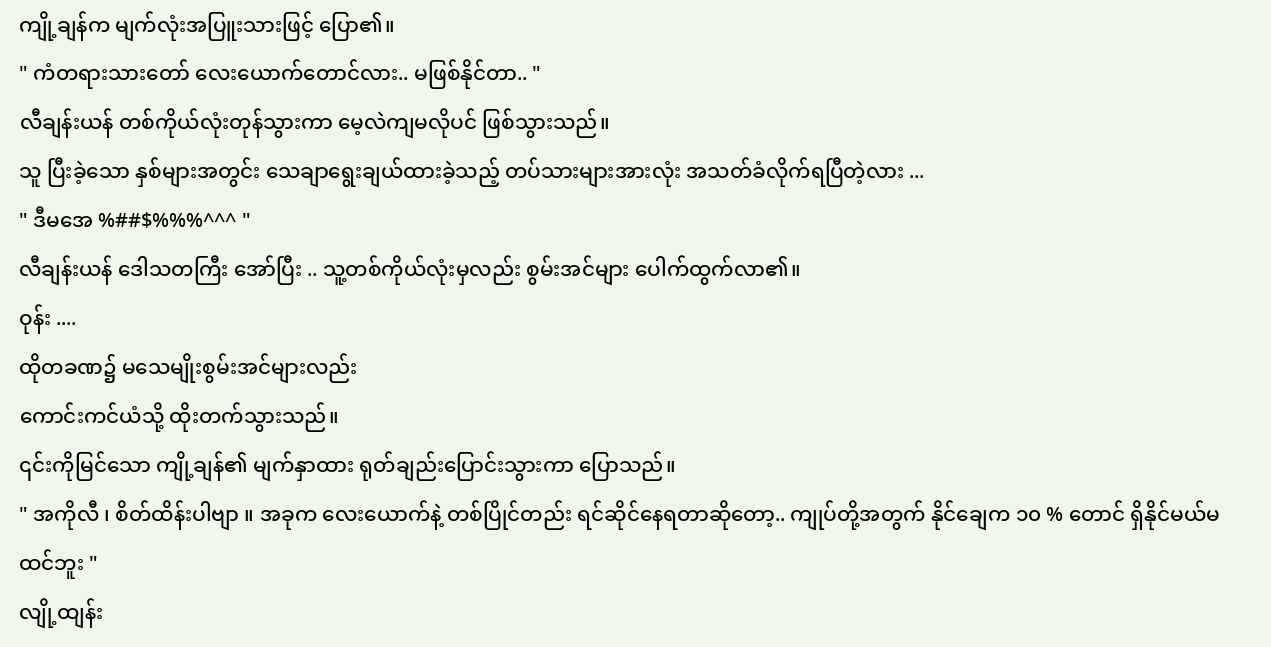ကျို့ချန်က မျက်လုံးအပြူးသားဖြင့် ပြော၏။
" ကံတရားသားတော် လေးယောက်တောင်လား.. မဖြစ်နိုင်တာ.. "
လီချန်းယန် တစ်ကိုယ်လုံးတုန်သွားကာ မေ့လဲကျမလိုပင် ဖြစ်သွားသည်။
သူ ပြီးခဲ့သော နှစ်များအတွင်း သေချာရွေးချယ်ထားခဲ့သည့် တပ်သားများအားလုံး အသတ်ခံလိုက်ရပြီတဲ့လား ...
" ဒီမအေ %##$%%%^^^ "
လီချန်းယန် ဒေါသတကြီး အော်ပြီး .. သူ့တစ်ကိုယ်လုံးမှလည်း စွမ်းအင်များ ပေါက်ထွက်လာ၏။
ဝုန်း ....
ထိုတခဏ၌ မသေမျိုးစွမ်းအင်များလည်း
ကောင်းကင်ယံသို့ ထိုးတက်သွားသည်။
၎င်းကိုမြင်သော ကျို့ချန်၏ မျက်နှာထား ရုတ်ချည်းပြောင်းသွားကာ ပြောသည်။
" အကိုလီ ၊ စိတ်ထိန်းပါဗျာ ။ အခုက လေးယောက်နဲ့ တစ်ပြိုင်တည်း ရင်ဆိုင်နေရတာဆိုတော့.. ကျုပ်တို့အတွက် နိုင်ချေက ၁၀ % တောင် ရှိနိုင်မယ်မထင်ဘူး "
လျို့ထျန်း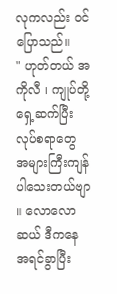လုကလည်း ဝင်ပြောသည်။
" ဟုတ်တယ် အကိုလီ ၊ ကျုပ်တို့ ရှေ့ဆက်ပြီး လုပ်စရာတွေ အများကြီးကျန်ပါသေးတယ်ဗျာ ။ လောလောဆယ် ဒီကနေ အရင်ခွာပြီး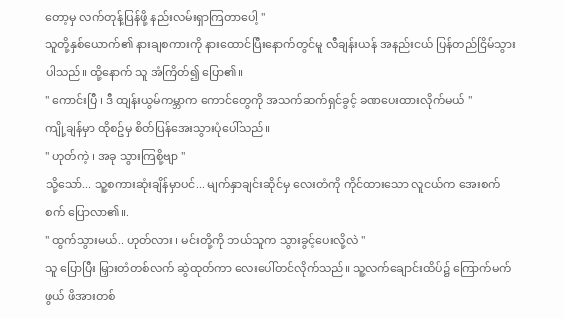တော့မှ လက်တုန့်ပြန်ဖို့ နည်းလမ်းရှာကြတာပေါ့ "
သူတို့နှစ်ယောက်၏ နားချစကားကို နားထောင်ပြီးနောက်တွင်မူ လီချန်းယန် အနည်းငယ် ပြန်တည်ငြိမ်သွားပါသည်။ ထို့နောက် သူ အံကြိတ်၍ ပြော၏။
" ကောင်းပြီ ၊ ဒီ ထျန်းယွမ်ကမ္ဘာက ကောင်တွေကို အသက်ဆက်ရှင်ခွင့် ခဏပေးထားလိုက်မယ် "
ကျို့ချန်မှာ ထိုစဥ်မှ စိတ်ပြန်အေးသွားပုံပေါ်သည်။
" ဟုတ်ကဲ့ ၊ အခု သွားကြစို့ဗျာ "
သို့သော်... သူ့စကားဆုံးချိန်မှာပင်... မျက်နှာချင်းဆိုင်မှ လေးတံကို ကိုင်ထားသော လူငယ်က အေးစက်စက် ပြောလာ၏။.
" ထွက်သွားမယ်.. ဟုတ်လား ၊ မင်းတို့ကို ဘယ်သူက သွားခွင့်ပေးလို့လဲ "
သူ ပြောပြီး မြှားတံတစ်လက် ဆွဲထုတ်ကာ လေးပေါ်တင်လိုက်သည်။ သူ့လက်ချောင်းထိပ်၌ ကြောက်မက်ဖွယ် ဖိအားတစ်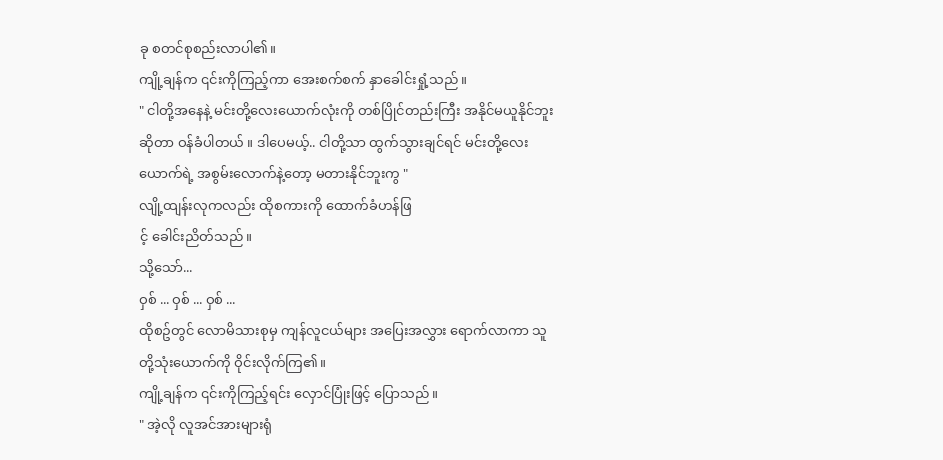ခု စတင်စုစည်းလာပါ၏။
ကျို့ချန်က ၎င်းကိုကြည့်ကာ အေးစက်စက် နှာခေါင်းရှုံ့သည်။
" ငါတို့အနေနဲ့ မင်းတို့လေးယောက်လုံးကို တစ်ပြိုင်တည်းကြီး အနိုင်မယူနိုင်ဘူးဆိုတာ ဝန်ခံပါတယ် ။ ဒါပေမယ့်.. ငါတို့သာ ထွက်သွားချင်ရင် မင်းတို့လေးယောက်ရဲ့ အစွမ်းလောက်နဲ့တော့ မတားနိုင်ဘူးကွ "
လျို့ထျန်းလုကလည်း ထိုစကားကို ထောက်ခံဟန်ဖြ
င့် ခေါင်းညိတ်သည်။
သို့သော်...
ဝှစ် ... ဝှစ် ... ဝှစ် ...
ထိုစဥ်တွင် လောမိသားစုမှ ကျန်လူငယ်များ အပြေးအလွှား ရောက်လာကာ သူတို့သုံးယောက်ကို ဝိုင်းလိုက်ကြ၏။
ကျို့ချန်က ၎င်းကိုကြည့်ရင်း လှောင်ပြုံးဖြင့် ပြောသည်။
" အဲ့လို လူအင်အားများရုံ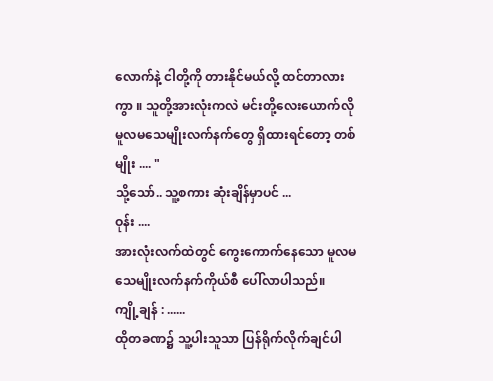လောက်နဲ့ ငါတို့ကို တားနိုင်မယ်လို့ ထင်တာလားကွာ ။ သူတို့အားလုံးကလဲ မင်းတို့လေးယောက်လို မူလမသေမျိုးလက်နက်တွေ ရှိထားရင်တော့ တစ်မျိုး .... "
သို့သော်.. သူ့စကား ဆုံးချိန်မှာပင် ...
ဝုန်း ....
အားလုံးလက်ထဲတွင် ကွေးကောက်နေသော မူလမသေမျိုးလက်နက်ကိုယ်စီ ပေါ်လာပါသည်။
ကျို့ချန် : ......
ထိုတခဏ၌ သူ့ပါးသူသာ ပြန်ရိုက်လိုက်ချင်ပါ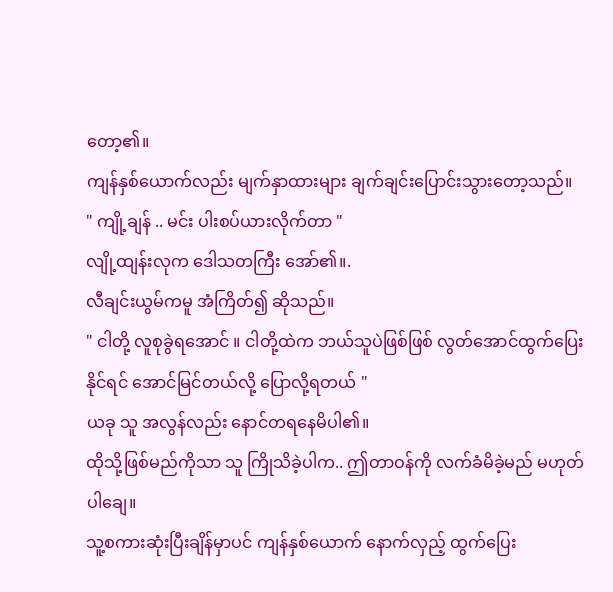တော့၏။
ကျန်နှစ်ယောက်လည်း မျက်နှာထားများ ချက်ချင်းပြောင်းသွားတော့သည်။
" ကျို့ချန် .. မင်း ပါးစပ်ယားလိုက်တာ "
လျို့ထျန်းလုက ဒေါသတကြီး အော်၏။.
လီချင်းယွမ်ကမူ အံကြိတ်၍ ဆိုသည်။
" ငါတို့ လူစုခွဲရအောင် ။ ငါတို့ထဲက ဘယ်သူပဲဖြစ်ဖြစ် လွတ်အောင်ထွက်ပြေးနိုင်ရင် အောင်မြင်တယ်လို့ ပြောလို့ရတယ် "
ယခု သူ အလွန်လည်း နောင်တရနေမိပါ၏။
ထိုသို့ဖြစ်မည်ကိုသာ သူ ကြိုသိခဲ့ပါက.. ဤတာဝန်ကို လက်ခံမိခဲ့မည် မဟုတ်ပါချေ။
သူ့စကားဆုံးပြီးချိန်မှာပင် ကျန်နှစ်ယောက် နောက်လှည့် ထွက်ပြေး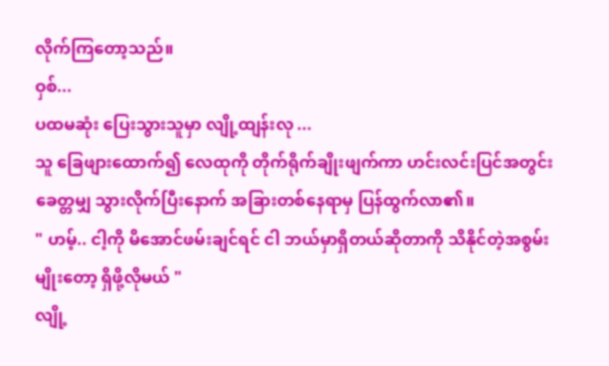လိုက်ကြတော့သည်။
ဝှစ်...
ပထမဆုံး ပြေးသွားသူမှာ လျို့ထျန်းလု ...
သူ ခြေဖျားထောက်၍ လေထုကို တိုက်ရိုက်ချိုးဖျက်ကာ ဟင်းလင်းပြင်အတွင်း ခေတ္တမျှ သွားလိုက်ပြီးနောက် အခြားတစ်နေရာမှ ပြန်ထွက်လာ၏။
" ဟမ့်.. ငါ့ကို မိအောင်ဖမ်းချင်ရင် ငါ ဘယ်မှာရှိတယ်ဆိုတာကို သိနိုင်တဲ့အစွမ်းမျိုးတော့ ရှိဖို့လိုမယ် "
လျို့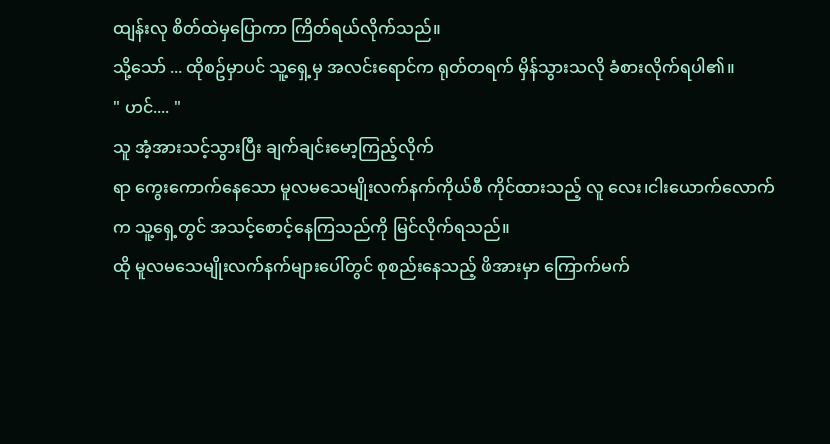ထျန်းလု စိတ်ထဲမှပြောကာ ကြိတ်ရယ်လိုက်သည်။
သို့သော် ... ထိုစဥ်မှာပင် သူ့ရှေ့မှ အလင်းရောင်က ရုတ်တရက် မှိန်သွားသလို ခံစားလိုက်ရပါ၏။
" ဟင်.... "
သူ အံ့အားသင့်သွားပြီး ချက်ချင်းမော့ကြည့်လိုက်
ရာ ကွေးကောက်နေသော မူလမသေမျိုးလက်နက်ကိုယ်စီ ကိုင်ထားသည့် လူ လေး၊ငါးယောက်လောက်က သူ့ရှေ့တွင် အသင့်စောင့်နေကြသည်ကို မြင်လိုက်ရသည်။
ထို မူလမသေမျိုးလက်နက်များပေါ်တွင် စုစည်းနေသည့် ဖိအားမှာ ကြောက်မက်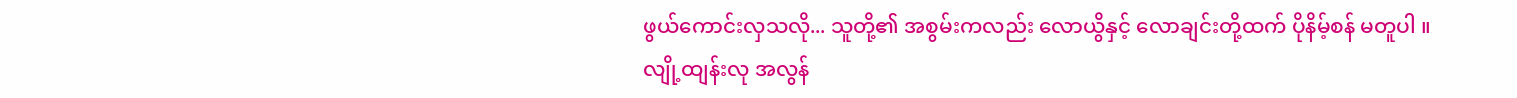ဖွယ်ကောင်းလှသလို... သူတို့၏ အစွမ်းကလည်း လောယွိနှင့် လောချင်းတို့ထက် ပိုနိမ့်စန် မတူပါ ။
လျို့ထျန်းလု အလွန်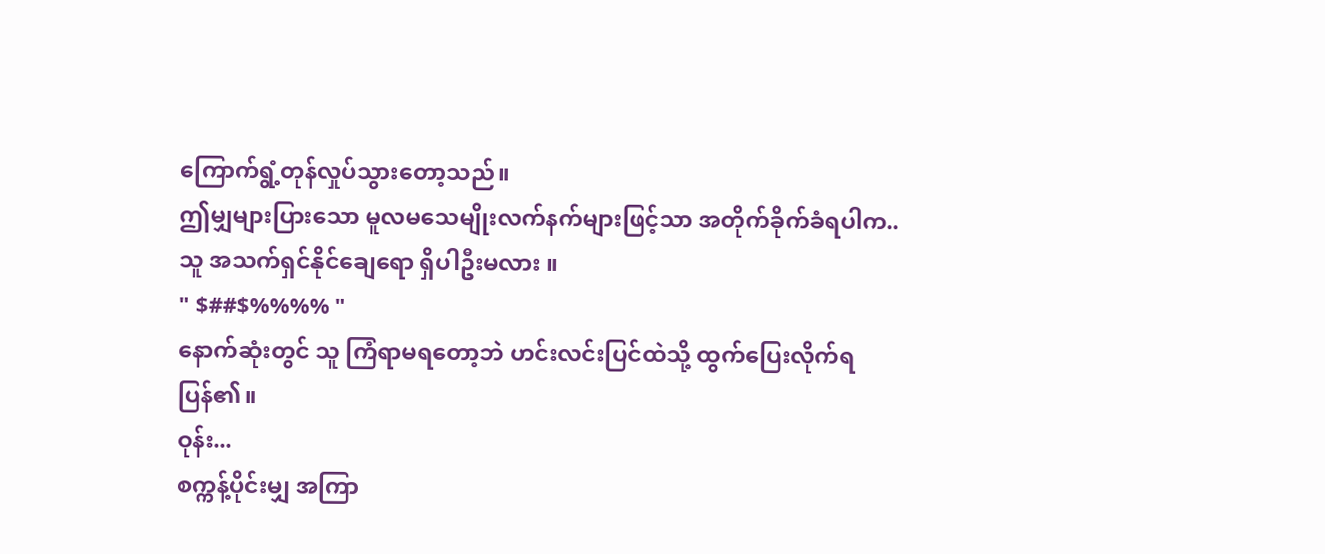ကြောက်ရွံ့တုန်လှုပ်သွားတော့သည်။
ဤမျှများပြားသော မူလမသေမျိုးလက်နက်များဖြင့်သာ အတိုက်ခိုက်ခံရပါက.. သူ အသက်ရှင်နိုင်ချေရော ရှိပါဦးမလား ။
" $##$%%%% "
နောက်ဆုံးတွင် သူ ကြံရာမရတော့ဘဲ ဟင်းလင်းပြင်ထဲသို့ ထွက်ပြေးလိုက်ရပြန်၏။
ဝုန်း...
စက္ကန့်ပိုင်းမျှ အကြာ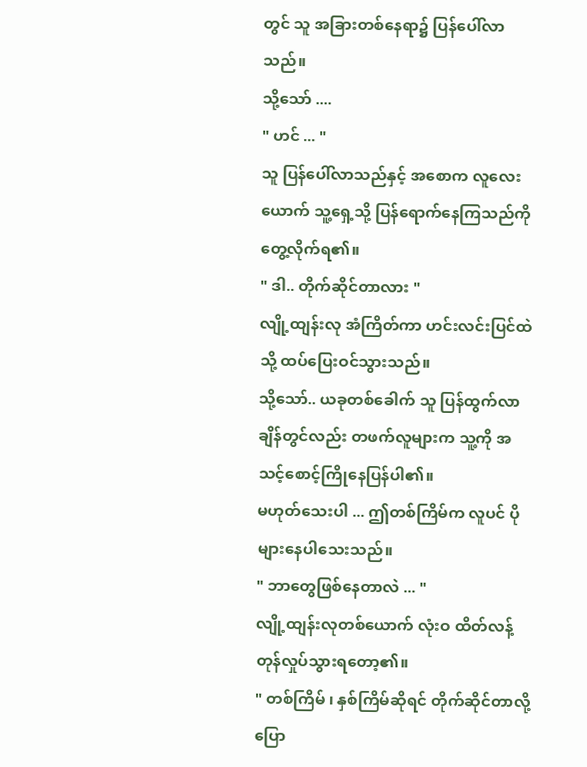တွင် သူ အခြားတစ်နေရာ၌ ပြန်ပေါ်လာသည်။
သို့သော် ....
" ဟင် ... "
သူ ပြန်ပေါ်လာသည်နှင့် အစောက လူလေးယောက် သူ့ရှေ့သို့ ပြန်ရောက်နေကြသည်ကို တွေ့လိုက်ရ၏။
" ဒါ.. တိုက်ဆိုင်တာလား "
လျို့ထျန်းလု အံကြိတ်ကာ ဟင်းလင်းပြင်ထဲသို့ ထပ်ပြေးဝင်သွားသည်။
သို့သော်.. ယခုတစ်ခေါက် သူ ပြန်ထွက်လာချိန်တွင်လည်း တဖက်လူများက သူ့ကို အသင့်စောင့်ကြိုနေပြန်ပါ၏။
မဟုတ်သေးပါ ... ဤတစ်ကြိမ်က လူပင် ပိုများနေပါသေးသည်။
" ဘာတွေဖြစ်နေတာလဲ ... "
လျို့ထျန်းလုတစ်ယောက် လုံးဝ ထိတ်လန့်တုန်လှုပ်သွားရတော့၏။
" တစ်ကြိမ် ၊ နှစ်ကြိမ်ဆိုရင် တိုက်ဆိုင်တာလို့ ပြော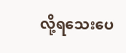လို့ရသေးပေ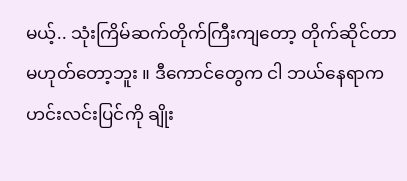မယ့်.. သုံးကြိမ်ဆက်တိုက်ကြီးကျတော့ တိုက်ဆိုင်တာ မဟုတ်တော့ဘူး ။ ဒီကောင်တွေက ငါ ဘယ်နေရာက ဟင်းလင်းပြင်ကို ချိုး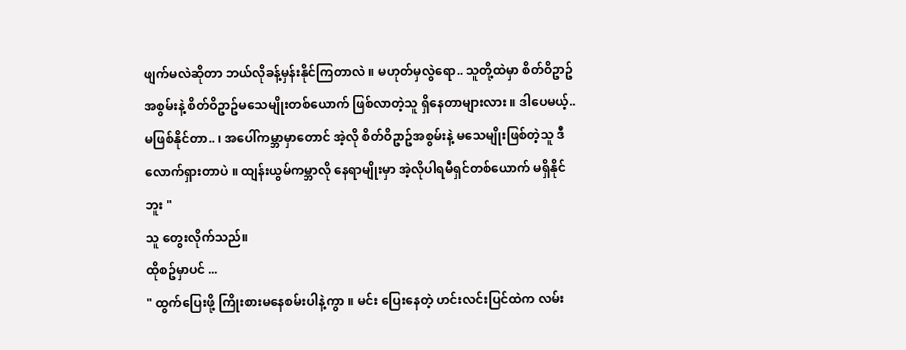ဖျက်မလဲဆိုတာ ဘယ်လိုခန့်မှန်းနိုင်ကြတာလဲ ။ မဟုတ်မှလွဲရော.. သူတို့ထဲမှာ စိတ်ဝိဥာဥ်အစွမ်းနဲ့ စိတ်ဝိဥာဥ်မသေမျိုးတစ်ယောက် ဖြစ်လာတဲ့သူ ရှိနေတာများလား ။ ဒါပေမယ့်.. မဖြစ်နိုင်တာ.. ၊ အပေါ်ကမ္ဘာမှာတောင် အဲ့လို စိတ်ဝိဥာဥ်အစွမ်းနဲ့ မသေမျိုးဖြစ်တဲ့သူ ဒီလောက်ရှားတာပဲ ။ ထျန်းယွမ်ကမ္ဘာလို နေရာမျိုးမှာ အဲ့လိုပါရမီရှင်တစ်ယောက် မရှိနိုင်ဘူး "
သူ တွေးလိုက်သည်။
ထိုစဥ်မှာပင် ...
" ထွက်ပြေးဖို့ ကြိုးစားမနေစမ်းပါနဲ့ကွာ ။ မင်း ပြေးနေတဲ့ ဟင်းလင်းပြင်ထဲက လမ်း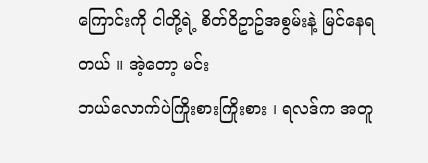ကြောင်းကို ငါတို့ရဲ့ စိတ်ဝိဥာဥ်အစွမ်းနဲ့ မြင်နေရတယ် ။ အဲ့တော့ မင်း
ဘယ်လောက်ပဲကြိုးစားကြိုးစား ၊ ရလဒ်က အတူ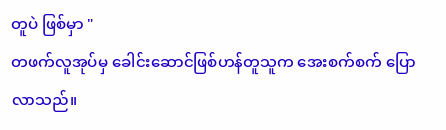တူပဲ ဖြစ်မှာ "
တဖက်လူအုပ်မှ ခေါင်းဆောင်ဖြစ်ဟန်တူသူက အေးစက်စက် ပြောလာသည်။